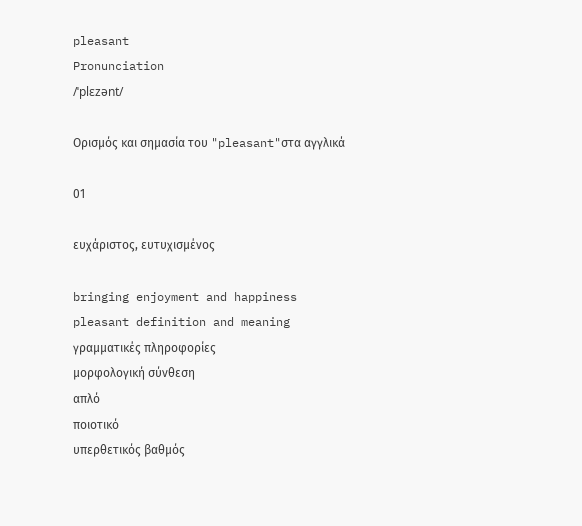pleasant
Pronunciation
/ˈplɛzənt/

Ορισμός και σημασία του "pleasant"στα αγγλικά

01

ευχάριστος, ευτυχισμένος

bringing enjoyment and happiness
pleasant definition and meaning
γραμματικές πληροφορίες
μορφολογική σύνθεση
απλό
ποιοτικό
υπερθετικός βαθμός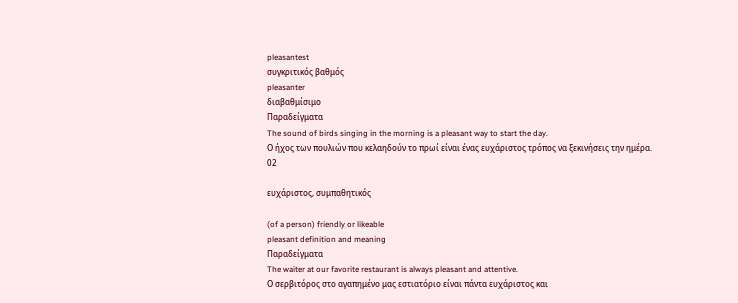pleasantest
συγκριτικός βαθμός
pleasanter
διαβαθμίσιμο
Παραδείγματα
The sound of birds singing in the morning is a pleasant way to start the day.
Ο ήχος των πουλιών που κελαηδούν το πρωί είναι ένας ευχάριστος τρόπος να ξεκινήσεις την ημέρα.
02

ευχάριστος, συμπαθητικός

(of a person) friendly or likeable
pleasant definition and meaning
Παραδείγματα
The waiter at our favorite restaurant is always pleasant and attentive.
Ο σερβιτόρος στο αγαπημένο μας εστιατόριο είναι πάντα ευχάριστος και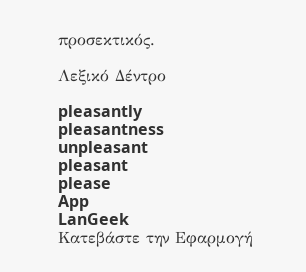προσεκτικός.

Λεξικό Δέντρο

pleasantly
pleasantness
unpleasant
pleasant
please
App
LanGeek
Κατεβάστε την Εφαρμογή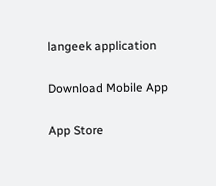langeek application

Download Mobile App

App Store